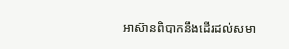អាស៊ានពិបាកនឹងដើរដល់សមា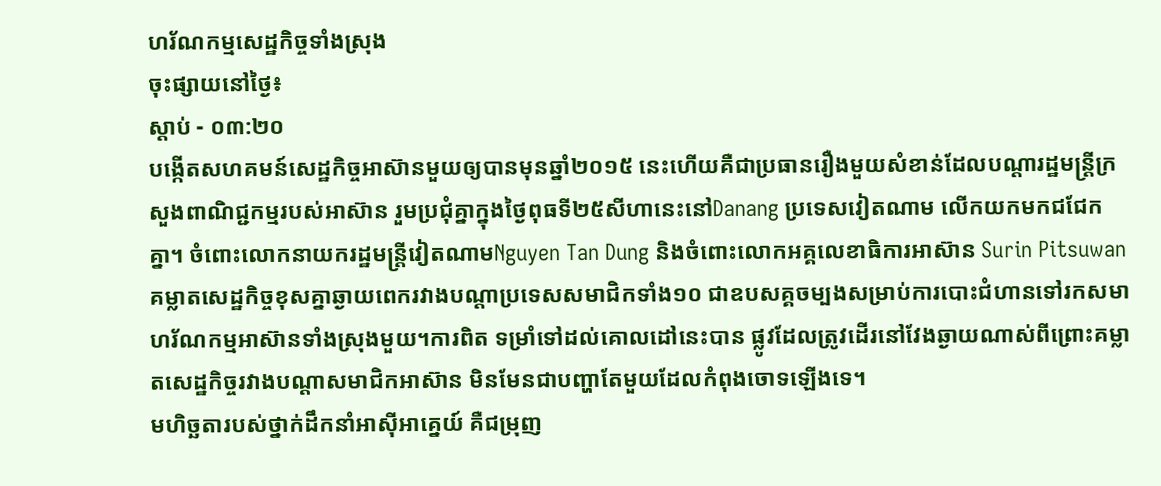ហរ័ណកម្មសេដ្ឋកិច្ចទាំងស្រុង
ចុះផ្សាយនៅថ្ងៃ៖
ស្តាប់ - ០៣:២០
បង្កើតសហគមន៍សេដ្ឋកិច្ចអាស៊ានមួយឲ្យបានមុនឆ្នាំ២០១៥ នេះហើយគឺជាប្រធានរឿងមួយសំខាន់ដែលបណ្តារដ្ឋមន្ត្រីក្រសួងពាណិជ្ជកម្មរបស់អាស៊ាន រួមប្រជុំគ្នាក្នុងថ្ងៃពុធទី២៥សីហានេះនៅDanang ប្រទេសវៀតណាម លើកយកមកជជែកគ្នា។ ចំពោះលោកនាយករដ្ឋមន្រ្តីវៀតណាមNguyen Tan Dung និងចំពោះលោកអគ្គលេខាធិការអាស៊ាន Surin Pitsuwan គម្លាតសេដ្ឋកិច្ចខុសគ្នាឆ្ងាយពេករវាងបណ្តាប្រទេសសមាជិកទាំង១០ ជាឧបសគ្គចម្បងសម្រាប់ការបោះជំហានទៅរកសមាហរ័ណកម្មអាស៊ានទាំងស្រុងមួយ។ការពិត ទម្រាំទៅដល់គោលដៅនេះបាន ផ្លូវដែលត្រូវដើរនៅវែងឆ្ងាយណាស់ពីព្រោះគម្លាតសេដ្ឋកិច្ចរវាងបណ្តាសមាជិកអាស៊ាន មិនមែនជាបញ្ហាតែមួយដែលកំពុងចោទឡើងទេ។
មហិច្ឆតារបស់ថ្នាក់ដឹកនាំអាស៊ីអាគ្នេយ៍ គឺជម្រុញ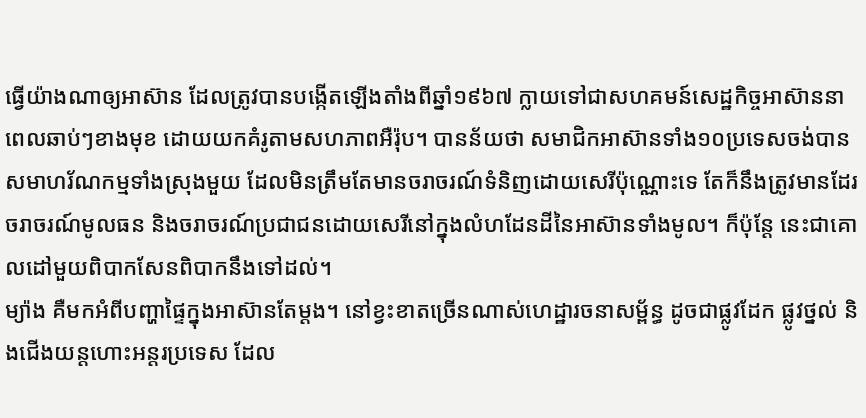ធ្វើយ៉ាងណាឲ្យអាស៊ាន ដែលត្រូវបានបង្កើតឡើងតាំងពីឆ្នាំ១៩៦៧ ក្លាយទៅជាសហគមន៍សេដ្ឋកិច្ចអាស៊ាននាពេលឆាប់ៗខាងមុខ ដោយយកគំរូតាមសហភាពអឺរ៉ុប។ បានន័យថា សមាជិកអាស៊ានទាំង១០ប្រទេសចង់បានសមាហរ័ណកម្មទាំងស្រុងមួយ ដែលមិនត្រឹមតែមានចរាចរណ៍ទំនិញដោយសេរីប៉ុណ្ណោះទេ តែក៏នឹងត្រូវមានដែរចរាចរណ៍មូលធន និងចរាចរណ៍ប្រជាជនដោយសេរីនៅក្នុងលំហដែនដីនៃអាស៊ានទាំងមូល។ ក៏ប៉ុន្តែ នេះជាគោលដៅមួយពិបាកសែនពិបាកនឹងទៅដល់។
ម្យ៉ាង គឺមកអំពីបញ្ហាផ្ទៃក្នុងអាស៊ានតែម្តង។ នៅខ្វះខាតច្រើនណាស់ហេដ្ឋារចនាសម្ព័ន្ធ ដូចជាផ្លូវដែក ផ្លូវថ្នល់ និងជើងយន្តហោះអន្តរប្រទេស ដែល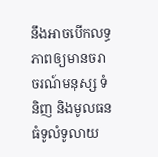នឹងអាចបើកលទ្ធភាពឲ្យមានចរាចរណ៍មនុស្ស ទំនិញ និងមូលធន ធំទូលំទូលាយ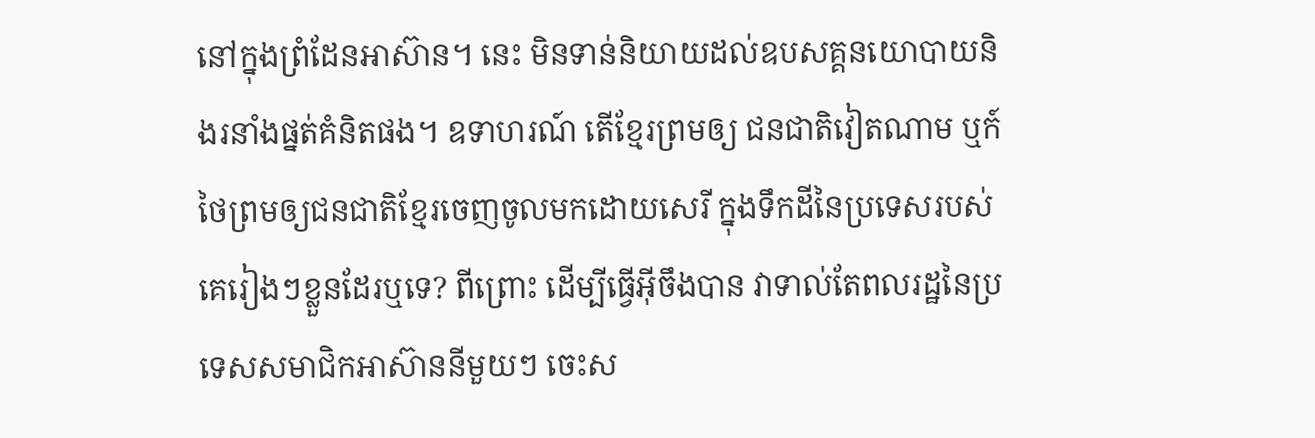នៅក្នុងព្រំដែនអាស៊ាន។ នេះ មិនទាន់និយាយដល់ឧបសគ្គនយោបាយនិងរនាំងផ្នត់គំនិតផង។ ឧទាហរណ៍ តើខ្មែរព្រមឲ្យ ជនជាតិវៀតណាម ឬក៍ថៃព្រមឲ្យជនជាតិខ្មែរចេញចូលមកដោយសេរី ក្នុងទឹកដីនៃប្រទេសរបស់គេរៀងៗខ្លួនដែរឬទេ? ពីព្រោះ ដើម្បីធ្វើអ៊ីចឹងបាន វាទាល់តែពលរដ្ឋនៃប្រទេសសមាជិកអាស៊ាននីមួយៗ ចេះស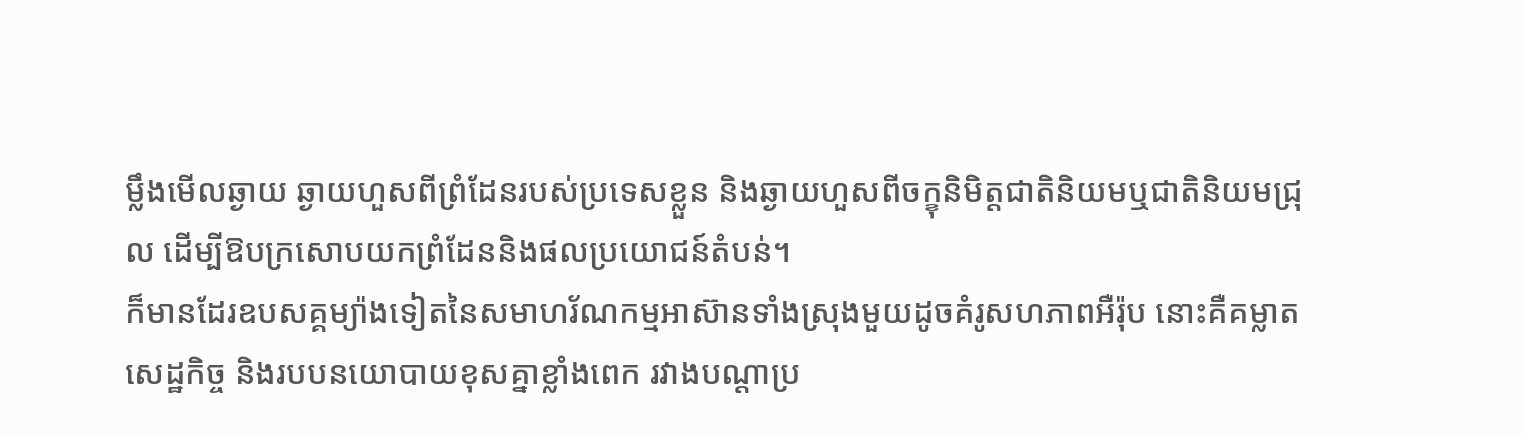ម្លឹងមើលឆ្ងាយ ឆ្ងាយហួសពីព្រំដែនរបស់ប្រទេសខ្លួន និងឆ្ងាយហួសពីចក្ខុនិមិត្តជាតិនិយមឬជាតិនិយមជ្រុល ដើម្បីឱបក្រសោបយកព្រំដែននិងផលប្រយោជន៍តំបន់។
ក៏មានដែរឧបសគ្គម្យ៉ាងទៀតនៃសមាហរ័ណកម្មអាស៊ានទាំងស្រុងមួយដូចគំរូសហភាពអឺរ៉ុប នោះគឺគម្លាតសេដ្ឋកិច្ច និងរបបនយោបាយខុសគ្នាខ្លាំងពេក រវាងបណ្តាប្រ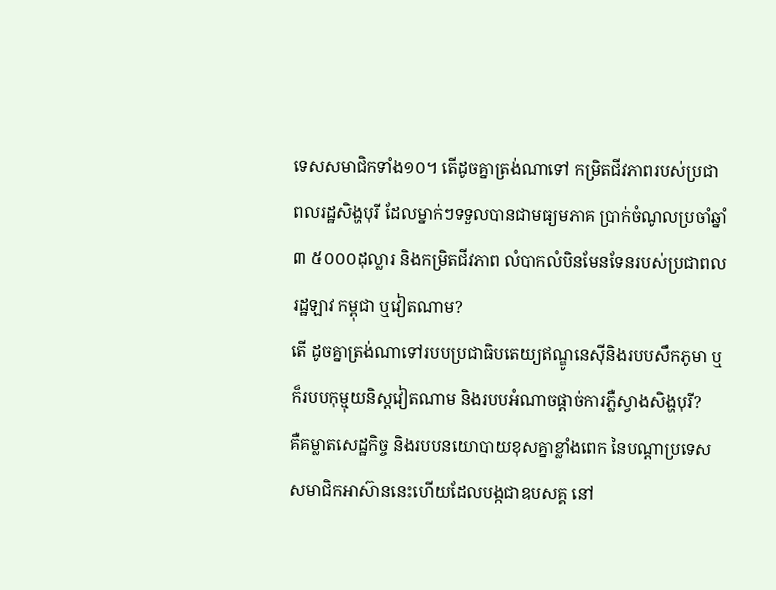ទេសសមាជិកទាំង១០។ តើដូចគ្នាត្រង់ណាទៅ កម្រិតជីវភាពរបស់ប្រជាពលរដ្ឋសិង្ហបុរី ដែលម្នាក់ៗទទួលបានជាមធ្យមភាគ ប្រាក់ចំណូលប្រចាំឆ្នាំ ៣ ៥០០០ដុល្លារ និងកម្រិតជីវភាព លំបាកលំបិនមែនទែនរបស់ប្រជាពលរដ្ឋឡាវ កម្ពុជា ឬវៀតណាម?
តើ ដូចគ្នាត្រង់ណាទៅរបបប្រជាធិបតេយ្យឥណ្ឌូនេស៊ីនិងរបបសឹកភូមា ឬក៏របបកុម្មុយនិស្តវៀតណាម និងរបបអំណាចផ្តាច់ការភ្លឺស្វាងសិង្ហបុរី?
គឺគម្លាតសេដ្ឋកិច្ច និងរបបនយោបាយខុសគ្នាខ្លាំងពេក នៃបណ្តាប្រទេសសមាជិកអាស៊ាននេះហើយដែលបង្កជាឧបសគ្គ នៅ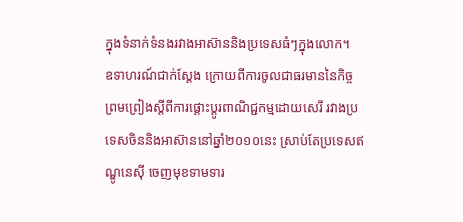ក្នុងទំនាក់ទំនងរវាងអាស៊ាននិងប្រទេសធំៗក្នុងលោក។
ឧទាហរណ៍ជាក់ស្តែង ក្រោយពីការចូលជាធរមាននៃកិច្ចព្រមព្រៀងស្តីពីការផ្តោះប្តូរពាណិជ្ជកម្មដោយសេរី រវាងប្រទេសចិននិងអាស៊ាននៅឆ្នាំ២០១០នេះ ស្រាប់តែប្រទេសឥណ្ឌូនេស៊ី ចេញមុខទាមទារ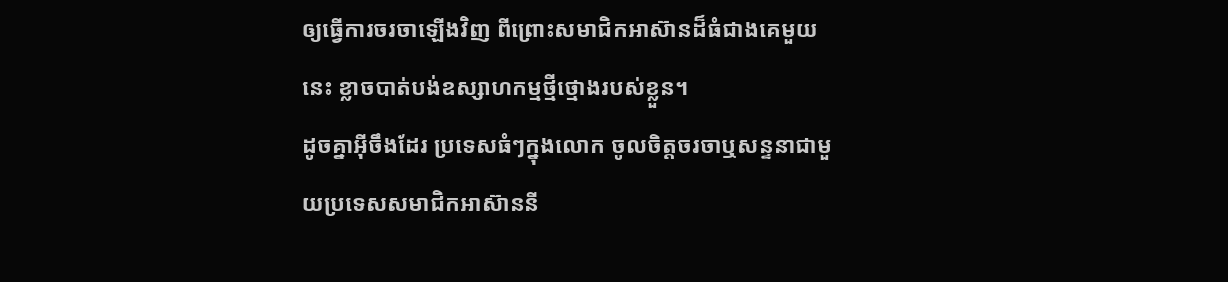ឲ្យធ្វើការចរចាឡើងវិញ ពីព្រោះសមាជិកអាស៊ានដ៏ធំជាងគេមួយនេះ ខ្លាចបាត់បង់ឧស្សាហកម្មថ្មីថ្មោងរបស់ខ្លួន។
ដូចគ្នាអ៊ីចឹងដែរ ប្រទេសធំៗក្នុងលោក ចូលចិត្តចរចាឬសន្ទនាជាមួយប្រទេសសមាជិកអាស៊ាននី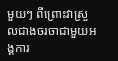មួយៗ ពីព្រោះវាស្រួលជាងចរចាជាមួយអង្គការ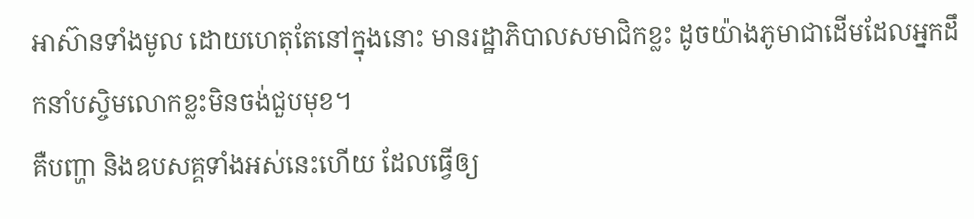អាស៊ានទាំងមូល ដោយហេតុតែនៅក្នុងនោះ មានរដ្ឋាភិបាលសមាជិកខ្លះ ដូចយ៉ាងភូមាជាដើមដែលអ្នកដឹកនាំបស្ចិមលោកខ្លះមិនចង់ជួបមុខ។
គឺបញ្ហា និងឧបសគ្គទាំងអស់នេះហើយ ដែលធ្វើឲ្យ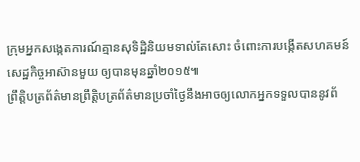ក្រុមអ្នកសង្កេតការណ៍គ្មានសុទិដ្ឋិនិយមទាល់តែសោះ ចំពោះការបង្កើតសហគមន៍សេដ្ឋកិច្ចអាស៊ានមួយ ឲ្យបានមុនឆ្នាំ២០១៥៕
ព្រឹត្តិបត្រព័ត៌មានព្រឹត្តិបត្រព័ត៌មានប្រចាំថ្ងៃនឹងអាចឲ្យលោកអ្នកទទួលបាននូវព័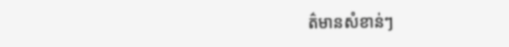ត៌មានសំខាន់ៗ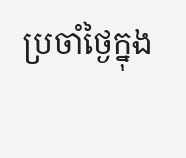ប្រចាំថ្ងៃក្នុង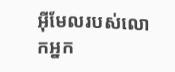អ៊ីមែលរបស់លោកអ្នក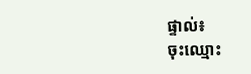ផ្ទាល់៖
ចុះឈ្មោះ